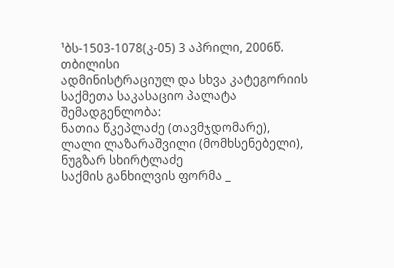¹ბს-1503-1078(კ-05) 3 აპრილი, 2006წ.
თბილისი
ადმინისტრაციულ და სხვა კატეგორიის
საქმეთა საკასაციო პალატა
შემადგენლობა:
ნათია წკეპლაძე (თავმჯდომარე),
ლალი ლაზარაშვილი (მომხსენებელი), ნუგზარ სხირტლაძე
საქმის განხილვის ფორმა _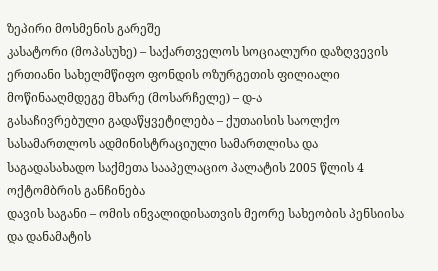ზეპირი მოსმენის გარეშე
კასატორი (მოპასუხე) – საქართველოს სოციალური დაზღვევის ერთიანი სახელმწიფო ფონდის ოზურგეთის ფილიალი
მოწინააღმდეგე მხარე (მოსარჩელე) – დ-ა
გასაჩივრებული გადაწყვეტილება – ქუთაისის საოლქო სასამართლოს ადმინისტრაციული სამართლისა და საგადასახადო საქმეთა სააპელაციო პალატის 2005 წლის 4 ოქტომბრის განჩინება
დავის საგანი – ომის ინვალიდისათვის მეორე სახეობის პენსიისა და დანამატის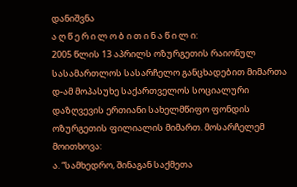დანიშვნა
ა ღ წ ე რ ი ლ ო ბ ი თ ი ნ ა წ ი ლ ი:
2005 წლის 13 აპრილს ოზურგეთის რაიონულ სასამართლოს სასარჩელო განცხადებით მიმართა დ-ამ მოპასუხე საქართველოს სოციალური დაზღვევის ერთიანი სახელმწიფო ფონდის ოზურგეთის ფილიალის მიმართ. მოსარჩელემ მოითხოვა:
ა. “სამხედრო, შინაგან საქმეთა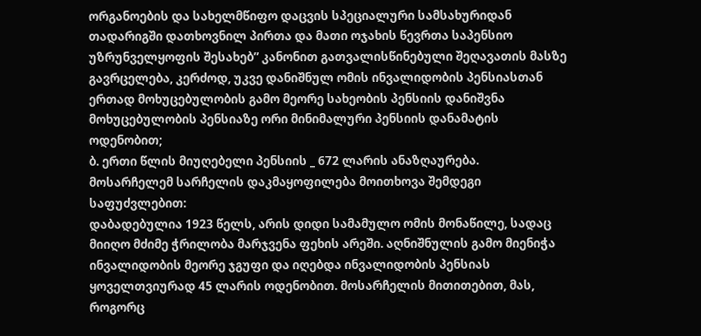ორგანოების და სახელმწიფო დაცვის სპეციალური სამსახურიდან თადარიგში დათხოვნილ პირთა და მათი ოჯახის წევრთა საპენსიო უზრუნველყოფის შესახებ” კანონით გათვალისწინებული შეღავათის მასზე გავრცელება, კერძოდ, უკვე დანიშნულ ომის ინვალიდობის პენსიასთან ერთად მოხუცებულობის გამო მეორე სახეობის პენსიის დანიშვნა მოხუცებულობის პენსიაზე ორი მინიმალური პენსიის დანამატის ოდენობით;
ბ. ერთი წლის მიუღებელი პენსიის _ 672 ლარის ანაზღაურება.
მოსარჩელემ სარჩელის დაკმაყოფილება მოითხოვა შემდეგი საფუძვლებით:
დაბადებულია 1923 წელს, არის დიდი სამამულო ომის მონაწილე, სადაც მიიღო მძიმე ჭრილობა მარჯვენა ფეხის არეში. აღნიშნულის გამო მიენიჭა ინვალიდობის მეორე ჯგუფი და იღებდა ინვალიდობის პენსიას ყოველთვიურად 45 ლარის ოდენობით. მოსარჩელის მითითებით, მას, როგორც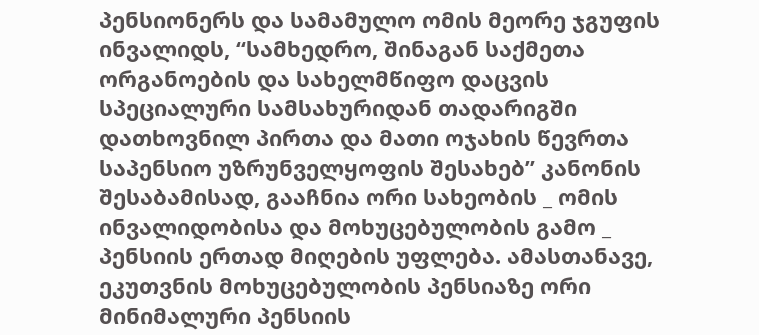პენსიონერს და სამამულო ომის მეორე ჯგუფის ინვალიდს, “სამხედრო, შინაგან საქმეთა ორგანოების და სახელმწიფო დაცვის სპეციალური სამსახურიდან თადარიგში დათხოვნილ პირთა და მათი ოჯახის წევრთა საპენსიო უზრუნველყოფის შესახებ” კანონის შესაბამისად, გააჩნია ორი სახეობის _ ომის ინვალიდობისა და მოხუცებულობის გამო _ პენსიის ერთად მიღების უფლება. ამასთანავე, ეკუთვნის მოხუცებულობის პენსიაზე ორი მინიმალური პენსიის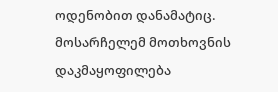ოდენობით დანამატიც. მოსარჩელემ მოთხოვნის დაკმაყოფილება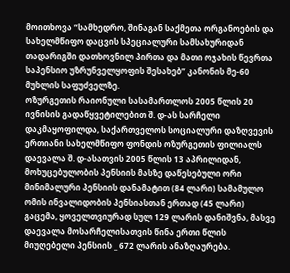მოითხოვა “სამხედრო, შინაგან საქმეთა ორგანოების და სახელმწიფო დაცვის სპეციალური სამსახურიდან თადარიგში დათხოვნილ პირთა და მათი ოჯახის წევრთა საპენსიო უზრუნველყოფის შესახებ” კანონის მე-60 მუხლის საფუძველზე.
ოზურგეთის რაიონული სასამართლოს 2005 წლის 20 ივნისის გადაწყვეტილებით შ. დ-ას სარჩელი დაკმაყოფილდა, საქართველოს სოციალური დაზღვევის ერთიანი სახელმწიფო ფონდის ოზურგეთის ფილიალს დაევალა შ. დ-ასათვის 2005 წლის 13 აპრილიდან, მოხუცებულობის პენსიის მასზე დაწესებული ორი მინიმალური პენსიის დანამატით (84 ლარი) სამამულო ომის ინვალიდობის პენსიასთან ერთად (45 ლარი) გაცემა, ყოველთვიურად სულ 129 ლარის დანიშვნა, მასვე დაევალა მოსარჩელისათვის წინა ერთი წლის მიუღებელი პენსიის _ 672 ლარის ანაზღაურება.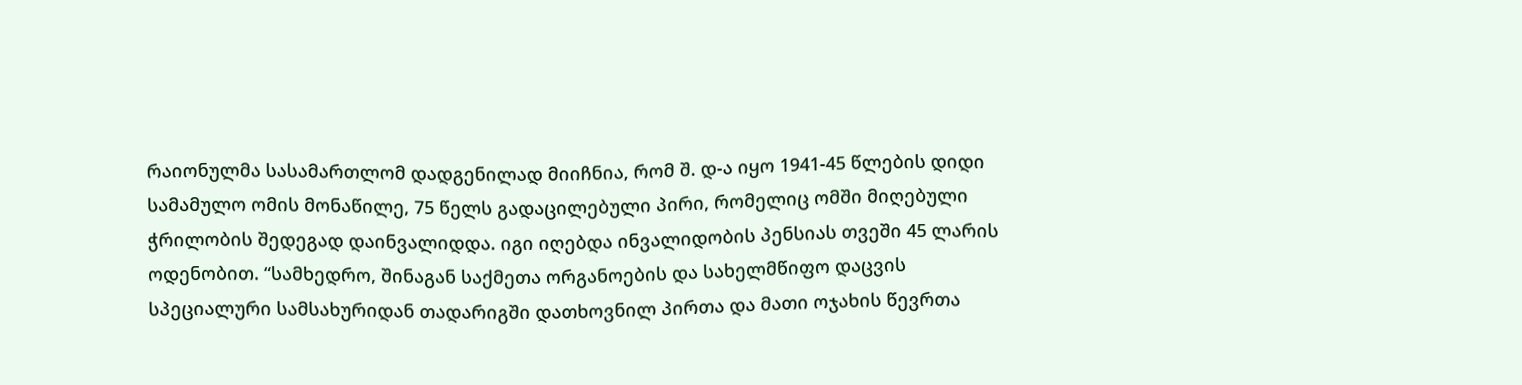რაიონულმა სასამართლომ დადგენილად მიიჩნია, რომ შ. დ-ა იყო 1941-45 წლების დიდი სამამულო ომის მონაწილე, 75 წელს გადაცილებული პირი, რომელიც ომში მიღებული ჭრილობის შედეგად დაინვალიდდა. იგი იღებდა ინვალიდობის პენსიას თვეში 45 ლარის ოდენობით. “სამხედრო, შინაგან საქმეთა ორგანოების და სახელმწიფო დაცვის სპეციალური სამსახურიდან თადარიგში დათხოვნილ პირთა და მათი ოჯახის წევრთა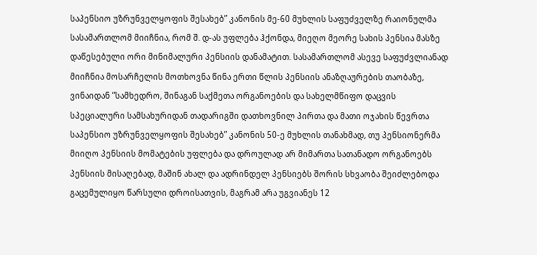საპენსიო უზრუნველყოფის შესახებ” კანონის მე-60 მუხლის საფუძველზე რაიონულმა სასამართლომ მიიჩნია, რომ შ. დ-ას უფლება ჰქონდა, მიეღო მეორე სახის პენსია მასზე დაწესებული ორი მინიმალური პენსიის დანამატით. სასამართლომ ასევე საფუძვლიანად მიიჩნია მოსარჩელის მოთხოვნა წინა ერთი წლის პენსიის ანაზღაურების თაობაზე, ვინაიდან “სამხედრო, შინაგან საქმეთა ორგანოების და სახელმწიფო დაცვის სპეციალური სამსახურიდან თადარიგში დათხოვნილ პირთა და მათი ოჯახის წევრთა საპენსიო უზრუნველყოფის შესახებ” კანონის 50-ე მუხლის თანახმად, თუ პენსიონერმა მიიღო პენსიის მომატების უფლება და დროულად არ მიმართა სათანადო ორგანოებს პენსიის მისაღებად, მაშინ ახალ და ადრინდელ პენსიებს შორის სხვაობა შეიძლებოდა გაცემულიყო წარსული დროისათვის, მაგრამ არა უგვიანეს 12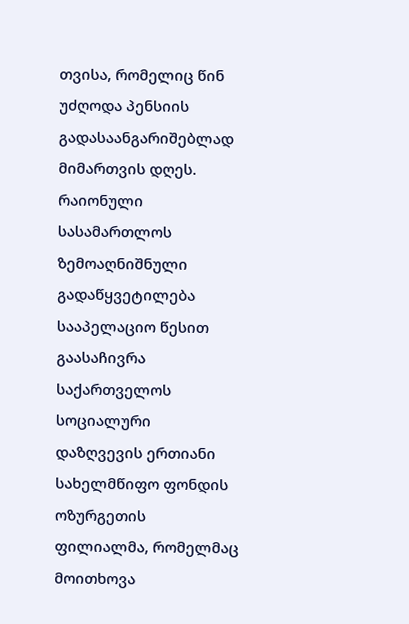თვისა, რომელიც წინ უძღოდა პენსიის გადასაანგარიშებლად მიმართვის დღეს.
რაიონული სასამართლოს ზემოაღნიშნული გადაწყვეტილება სააპელაციო წესით გაასაჩივრა საქართველოს სოციალური დაზღვევის ერთიანი სახელმწიფო ფონდის ოზურგეთის ფილიალმა, რომელმაც მოითხოვა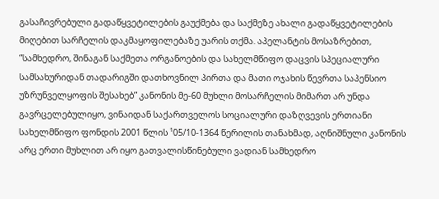გასაჩივრებული გადაწყვეტილების გაუქმება და საქმეზე ახალი გადაწყვეტილების მიღებით სარჩელის დაკმაყოფილებაზე უარის თქმა. აპელანტის მოსაზრებით, “სამხედრო, შინაგან საქმეთა ორგანოების და სახელმწიფო დაცვის სპეციალური სამსახურიდან თადარიგში დათხოვნილ პირთა და მათი ოჯახის წევრთა საპენსიო უზრუნველყოფის შესახებ” კანონის მე-60 მუხლი მოსარჩელის მიმართ არ უნდა გავრცელებულიყო, ვინაიდან საქართველოს სოციალური დაზღვევის ერთიანი სახელმწიფო ფონდის 2001 წლის ¹05/10-1364 წერილის თანახმად, აღნიშნული კანონის არც ერთი მუხლით არ იყო გათვალისწინებული ვადიან სამხედრო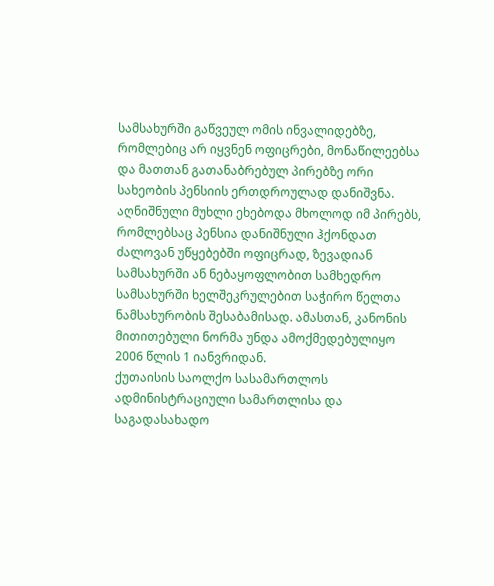სამსახურში გაწვეულ ომის ინვალიდებზე, რომლებიც არ იყვნენ ოფიცრები, მონაწილეებსა და მათთან გათანაბრებულ პირებზე ორი სახეობის პენსიის ერთდროულად დანიშვნა. აღნიშნული მუხლი ეხებოდა მხოლოდ იმ პირებს, რომლებსაც პენსია დანიშნული ჰქონდათ ძალოვან უწყებებში ოფიცრად, ზევადიან სამსახურში ან ნებაყოფლობით სამხედრო სამსახურში ხელშეკრულებით საჭირო წელთა ნამსახურობის შესაბამისად. ამასთან, კანონის მითითებული ნორმა უნდა ამოქმედებულიყო 2006 წლის 1 იანვრიდან.
ქუთაისის საოლქო სასამართლოს ადმინისტრაციული სამართლისა და საგადასახადო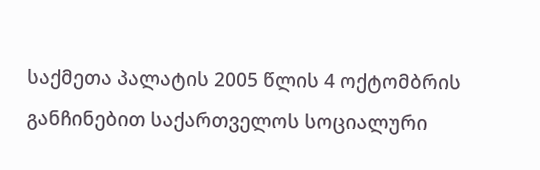საქმეთა პალატის 2005 წლის 4 ოქტომბრის განჩინებით საქართველოს სოციალური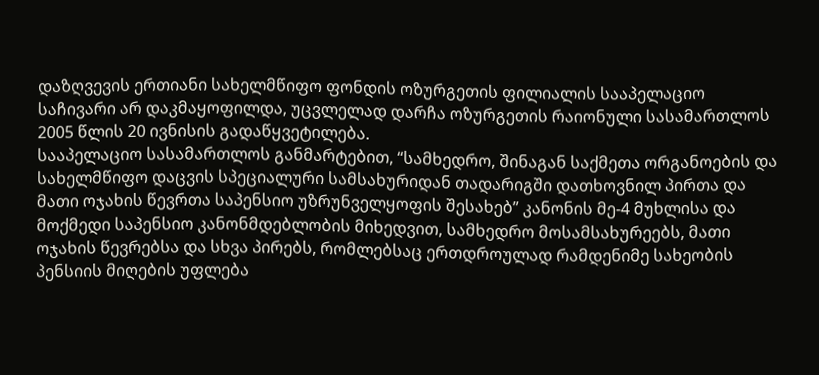დაზღვევის ერთიანი სახელმწიფო ფონდის ოზურგეთის ფილიალის სააპელაციო საჩივარი არ დაკმაყოფილდა, უცვლელად დარჩა ოზურგეთის რაიონული სასამართლოს 2005 წლის 20 ივნისის გადაწყვეტილება.
სააპელაციო სასამართლოს განმარტებით, “სამხედრო, შინაგან საქმეთა ორგანოების და სახელმწიფო დაცვის სპეციალური სამსახურიდან თადარიგში დათხოვნილ პირთა და მათი ოჯახის წევრთა საპენსიო უზრუნველყოფის შესახებ” კანონის მე-4 მუხლისა და მოქმედი საპენსიო კანონმდებლობის მიხედვით, სამხედრო მოსამსახურეებს, მათი ოჯახის წევრებსა და სხვა პირებს, რომლებსაც ერთდროულად რამდენიმე სახეობის პენსიის მიღების უფლება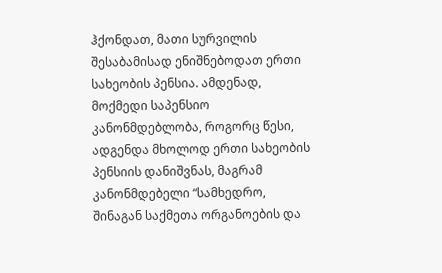ჰქონდათ, მათი სურვილის შესაბამისად ენიშნებოდათ ერთი სახეობის პენსია. ამდენად, მოქმედი საპენსიო კანონმდებლობა, როგორც წესი, ადგენდა მხოლოდ ერთი სახეობის პენსიის დანიშვნას, მაგრამ კანონმდებელი “სამხედრო, შინაგან საქმეთა ორგანოების და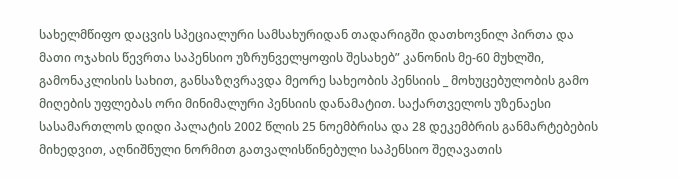სახელმწიფო დაცვის სპეციალური სამსახურიდან თადარიგში დათხოვნილ პირთა და მათი ოჯახის წევრთა საპენსიო უზრუნველყოფის შესახებ” კანონის მე-60 მუხლში, გამონაკლისის სახით, განსაზღვრავდა მეორე სახეობის პენსიის _ მოხუცებულობის გამო მიღების უფლებას ორი მინიმალური პენსიის დანამატით. საქართველოს უზენაესი სასამართლოს დიდი პალატის 2002 წლის 25 ნოემბრისა და 28 დეკემბრის განმარტებების მიხედვით, აღნიშნული ნორმით გათვალისწინებული საპენსიო შეღავათის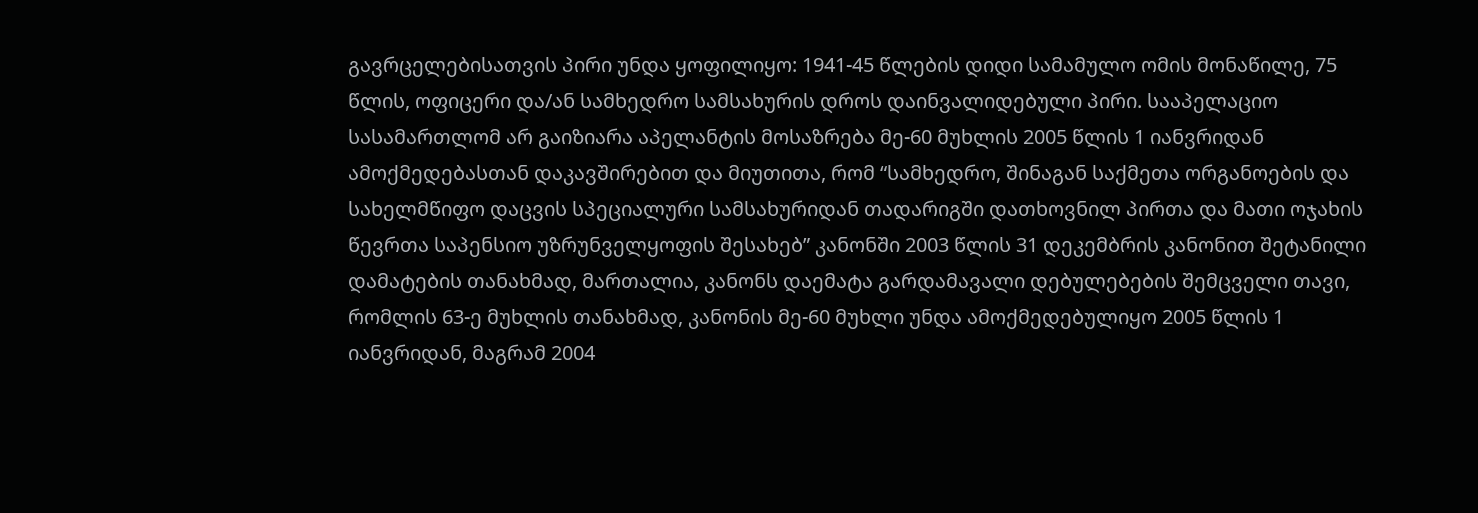გავრცელებისათვის პირი უნდა ყოფილიყო: 1941-45 წლების დიდი სამამულო ომის მონაწილე, 75 წლის, ოფიცერი და/ან სამხედრო სამსახურის დროს დაინვალიდებული პირი. სააპელაციო სასამართლომ არ გაიზიარა აპელანტის მოსაზრება მე-60 მუხლის 2005 წლის 1 იანვრიდან ამოქმედებასთან დაკავშირებით და მიუთითა, რომ “სამხედრო, შინაგან საქმეთა ორგანოების და სახელმწიფო დაცვის სპეციალური სამსახურიდან თადარიგში დათხოვნილ პირთა და მათი ოჯახის წევრთა საპენსიო უზრუნველყოფის შესახებ” კანონში 2003 წლის 31 დეკემბრის კანონით შეტანილი დამატების თანახმად, მართალია, კანონს დაემატა გარდამავალი დებულებების შემცველი თავი, რომლის 63-ე მუხლის თანახმად, კანონის მე-60 მუხლი უნდა ამოქმედებულიყო 2005 წლის 1 იანვრიდან, მაგრამ 2004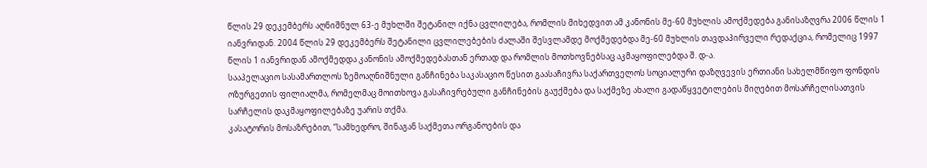წლის 29 დეკემბერს აღნიშნულ 63-ე მუხლში შეტანილ იქნა ცვლილება, რომლის მიხედვით ამ კანონის მე-60 მუხლის ამოქმედება განისაზღვრა 2006 წლის 1 იანვრიდან. 2004 წლის 29 დეკემბერს შეტანილი ცვლილებების ძალაში შესვლამდე მოქმედებდა მე-60 მუხლის თავდაპირველი რედაქცია, რომელიც 1997 წლის 1 იანვრიდან ამოქმედდა კანონის ამოქმედებასთან ერთად და რომლის მოთხოვნებსაც აკმაყოფილებდა შ. დ-ა.
სააპელაციო სასამართლოს ზემოაღნიშნული განჩინება საკასაციო წესით გაასაჩივრა საქართველოს სოციალური დაზღვევის ერთიანი სახელმწიფო ფონდის ოზურგეთის ფილიალმა, რომელმაც მოითხოვა გასაჩივრებული განჩინების გაუქმება და საქმეზე ახალი გადაწყვეტილების მიღებით მოსარჩელისათვის სარჩელის დაკმაყოფილებაზე უარის თქმა.
კასატორის მოსაზრებით, “სამხედრო, შინაგან საქმეთა ორგანოების და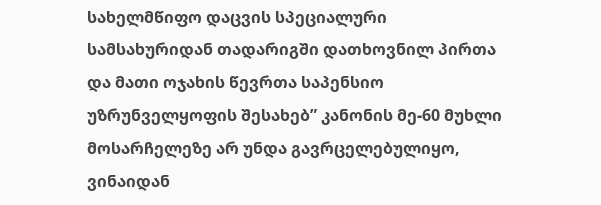სახელმწიფო დაცვის სპეციალური სამსახურიდან თადარიგში დათხოვნილ პირთა და მათი ოჯახის წევრთა საპენსიო უზრუნველყოფის შესახებ” კანონის მე-60 მუხლი მოსარჩელეზე არ უნდა გავრცელებულიყო, ვინაიდან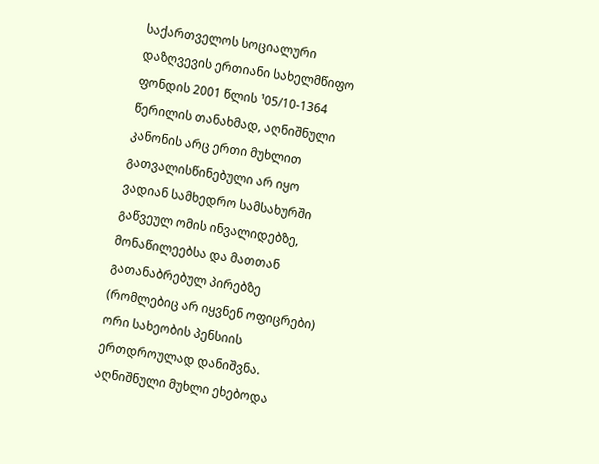საქართველოს სოციალური დაზღვევის ერთიანი სახელმწიფო ფონდის 2001 წლის ¹05/10-1364 წერილის თანახმად, აღნიშნული კანონის არც ერთი მუხლით გათვალისწინებული არ იყო ვადიან სამხედრო სამსახურში გაწვეულ ომის ინვალიდებზე, მონაწილეებსა და მათთან გათანაბრებულ პირებზე (რომლებიც არ იყვნენ ოფიცრები) ორი სახეობის პენსიის ერთდროულად დანიშვნა. აღნიშნული მუხლი ეხებოდა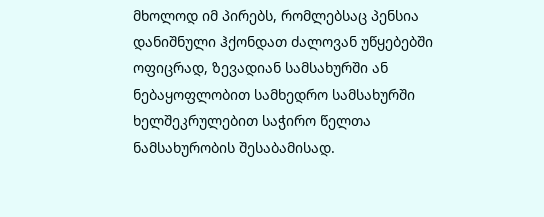მხოლოდ იმ პირებს, რომლებსაც პენსია დანიშნული ჰქონდათ ძალოვან უწყებებში ოფიცრად, ზევადიან სამსახურში ან ნებაყოფლობით სამხედრო სამსახურში ხელშეკრულებით საჭირო წელთა ნამსახურობის შესაბამისად.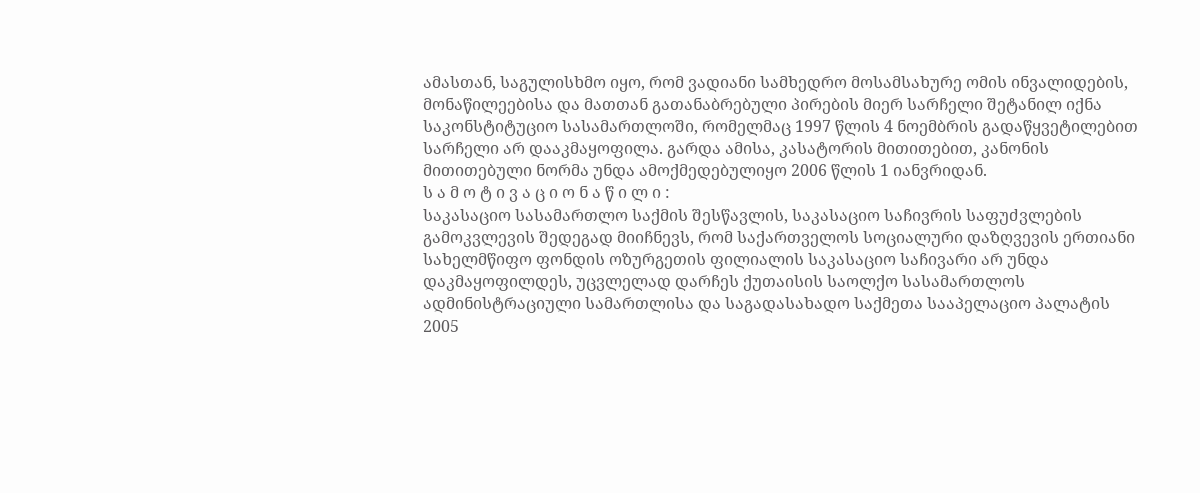ამასთან, საგულისხმო იყო, რომ ვადიანი სამხედრო მოსამსახურე ომის ინვალიდების, მონაწილეებისა და მათთან გათანაბრებული პირების მიერ სარჩელი შეტანილ იქნა საკონსტიტუციო სასამართლოში, რომელმაც 1997 წლის 4 ნოემბრის გადაწყვეტილებით სარჩელი არ დააკმაყოფილა. გარდა ამისა, კასატორის მითითებით, კანონის მითითებული ნორმა უნდა ამოქმედებულიყო 2006 წლის 1 იანვრიდან.
ს ა მ ო ტ ი ვ ა ც ი ო ნ ა წ ი ლ ი :
საკასაციო სასამართლო საქმის შესწავლის, საკასაციო საჩივრის საფუძვლების გამოკვლევის შედეგად მიიჩნევს, რომ საქართველოს სოციალური დაზღვევის ერთიანი სახელმწიფო ფონდის ოზურგეთის ფილიალის საკასაციო საჩივარი არ უნდა დაკმაყოფილდეს, უცვლელად დარჩეს ქუთაისის საოლქო სასამართლოს ადმინისტრაციული სამართლისა და საგადასახადო საქმეთა სააპელაციო პალატის 2005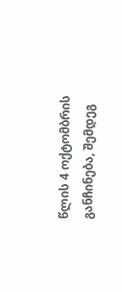წლის 4 ოქტომბრის განჩინება, შემდეგ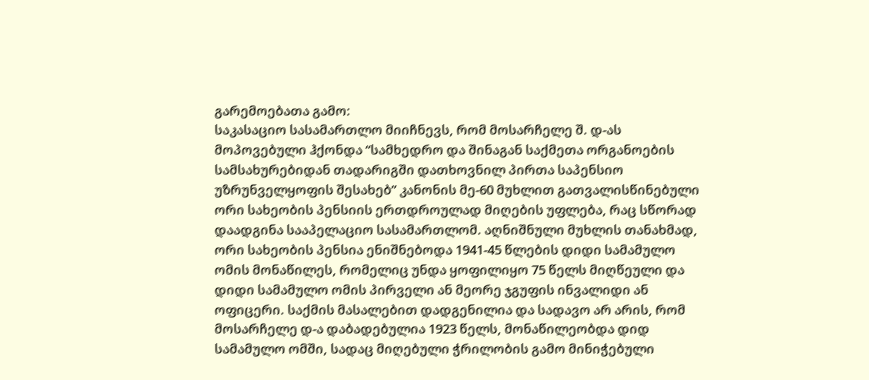გარემოებათა გამო:
საკასაციო სასამართლო მიიჩნევს, რომ მოსარჩელე შ. დ-ას მოპოვებული ჰქონდა “სამხედრო და შინაგან საქმეთა ორგანოების სამსახურებიდან თადარიგში დათხოვნილ პირთა საპენსიო უზრუნველყოფის შესახებ” კანონის მე-60 მუხლით გათვალისწინებული ორი სახეობის პენსიის ერთდროულად მიღების უფლება, რაც სწორად დაადგინა სააპელაციო სასამართლომ. აღნიშნული მუხლის თანახმად, ორი სახეობის პენსია ენიშნებოდა 1941-45 წლების დიდი სამამულო ომის მონაწილეს, რომელიც უნდა ყოფილიყო 75 წელს მიღწეული და დიდი სამამულო ომის პირველი ან მეორე ჯგუფის ინვალიდი ან ოფიცერი. საქმის მასალებით დადგენილია და სადავო არ არის, რომ მოსარჩელე დ-ა დაბადებულია 1923 წელს, მონაწილეობდა დიდ სამამულო ომში, სადაც მიღებული ჭრილობის გამო მინიჭებული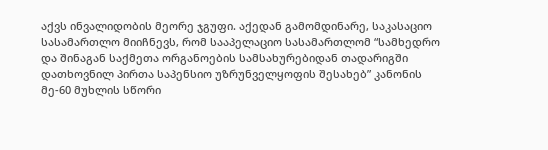აქვს ინვალიდობის მეორე ჯგუფი. აქედან გამომდინარე, საკასაციო სასამართლო მიიჩნევს, რომ სააპელაციო სასამართლომ “სამხედრო და შინაგან საქმეთა ორგანოების სამსახურებიდან თადარიგში დათხოვნილ პირთა საპენსიო უზრუნველყოფის შესახებ” კანონის მე-60 მუხლის სწორი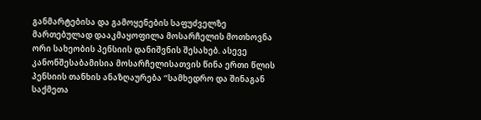განმარტებისა და გამოყენების საფუძველზე მართებულად დააკმაყოფილა მოსარჩელის მოთხოვნა ორი სახეობის პენსიის დანიშვნის შესახებ. ასევე კანონშესაბამისია მოსარჩელისათვის წინა ერთი წლის პენსიის თანხის ანაზღაურება “სამხედრო და შინაგან საქმეთა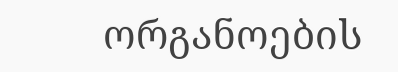ორგანოების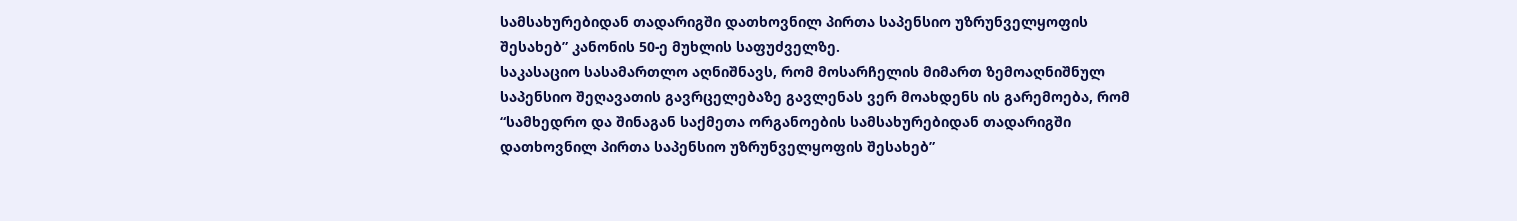სამსახურებიდან თადარიგში დათხოვნილ პირთა საპენსიო უზრუნველყოფის შესახებ” კანონის 50-ე მუხლის საფუძველზე.
საკასაციო სასამართლო აღნიშნავს, რომ მოსარჩელის მიმართ ზემოაღნიშნულ საპენსიო შეღავათის გავრცელებაზე გავლენას ვერ მოახდენს ის გარემოება, რომ “სამხედრო და შინაგან საქმეთა ორგანოების სამსახურებიდან თადარიგში დათხოვნილ პირთა საპენსიო უზრუნველყოფის შესახებ”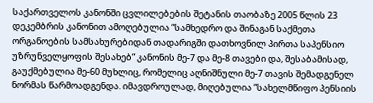საქართველოს კანონში ცვლილებების შეტანის თაობაზე 2005 წლის 23 დეკემბრის კანონით ამოღებულია “სამხედრო და შინაგან საქმეთა ორგანოების სამსახურებიდან თადარიგში დათხოვნილ პირთა საპენსიო უზრუნველყოფის შესახებ” კანონის მე-7 და მე-8 თავები და, შესაბამისად, გაუქმებულია მე-60 მუხლიც, რომელიც აღნიშნული მე-7 თავის შემადგენელ ნორმას წარმოადგენდა. იმავდროულად, მიღებულია “სახელმწიფო პენსიის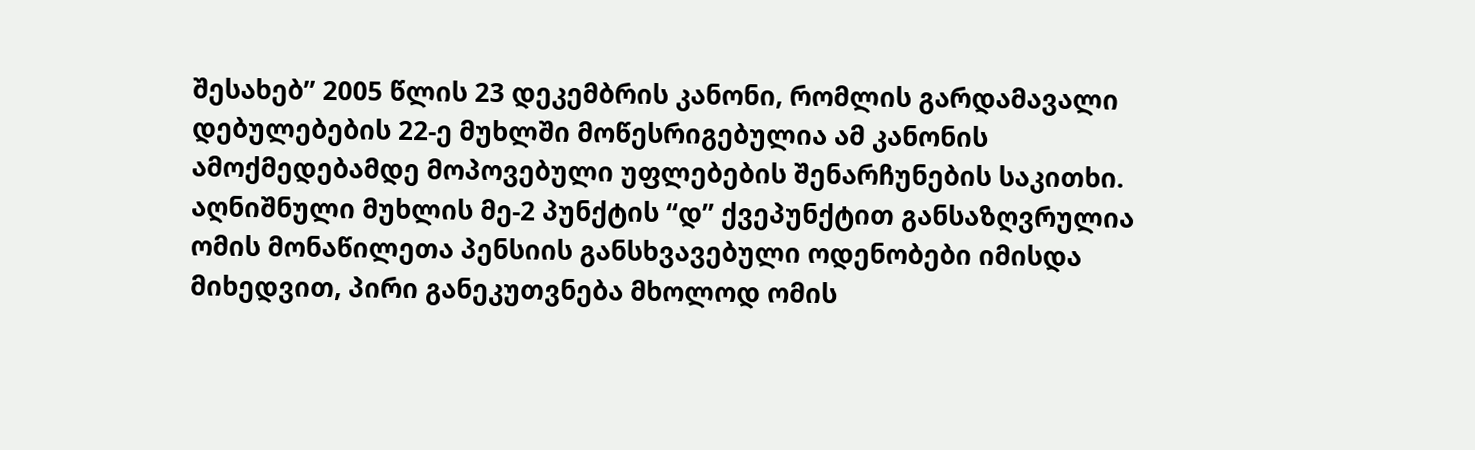შესახებ” 2005 წლის 23 დეკემბრის კანონი, რომლის გარდამავალი დებულებების 22-ე მუხლში მოწესრიგებულია ამ კანონის ამოქმედებამდე მოპოვებული უფლებების შენარჩუნების საკითხი. აღნიშნული მუხლის მე-2 პუნქტის “დ” ქვეპუნქტით განსაზღვრულია ომის მონაწილეთა პენსიის განსხვავებული ოდენობები იმისდა მიხედვით, პირი განეკუთვნება მხოლოდ ომის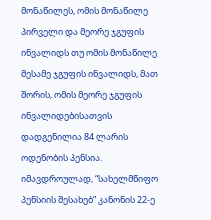მონაწილეს, ომის მონაწილე პირველი და მეორე ჯგუფის ინვალიდს თუ ომის მონაწილე მესამე ჯგუფის ინვალიდს, მათ შორის, ომის მეორე ჯგუფის ინვალიდებისათვის დადგენილია 84 ლარის ოდენობის პენსია. იმავდროულად, “სახელმწიფო პენსიის შესახებ” კანონის 22-ე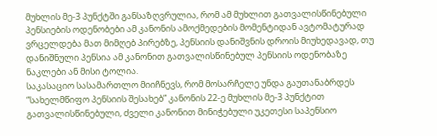მუხლის მე-3 პუნქტში განსაზღვრულია, რომ ამ მუხლით გათვალისწინებული პენსიების ოდენობები ამ კანონის ამოქმედების მომენტიდან ავტომატურად ვრცელდება მათ მიმღებ პირებზე, პენსიის დანიშვნის დროის მიუხედავად, თუ დანიშნული პენსია ამ კანონით გათვალისწინებულ პენსიის ოდენობაზე ნაკლები ან მისი ტოლია.
საკასაციო სასამართლო მიიჩნევს, რომ მოსარჩელე უნდა გაუთანაბრდეს “სახელმწიფო პენსიის შესახებ” კანონის 22-ე მუხლის მე-3 პუნქტით გათვალისწინებული, ძველი კანონით მინიჭებული უკეთესი საპენსიო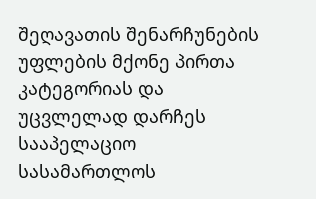შეღავათის შენარჩუნების უფლების მქონე პირთა კატეგორიას და უცვლელად დარჩეს სააპელაციო სასამართლოს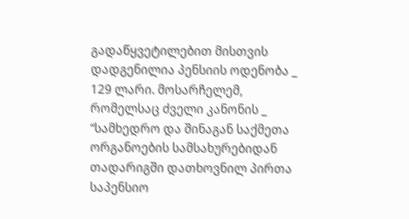გადაწყვეტილებით მისთვის დადგენილია პენსიის ოდენობა _ 129 ლარი. მოსარჩელემ, რომელსაც ძველი კანონის _ “სამხედრო და შინაგან საქმეთა ორგანოების სამსახურებიდან თადარიგში დათხოვნილ პირთა საპენსიო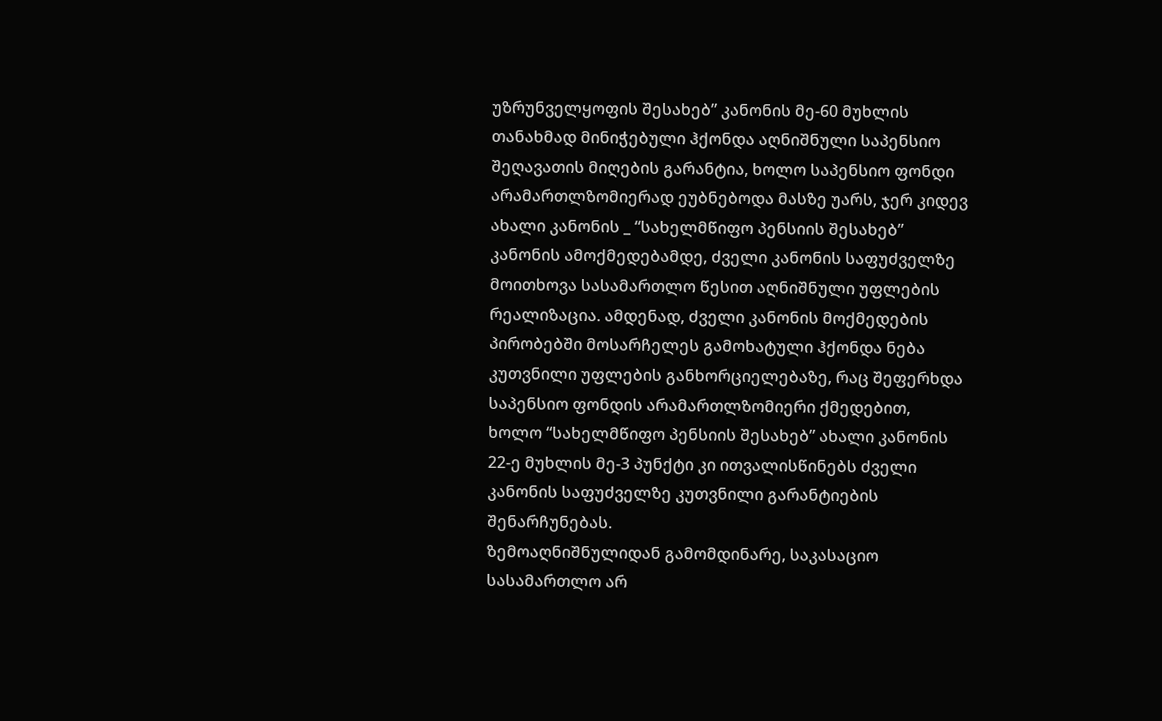უზრუნველყოფის შესახებ” კანონის მე-60 მუხლის თანახმად მინიჭებული ჰქონდა აღნიშნული საპენსიო შეღავათის მიღების გარანტია, ხოლო საპენსიო ფონდი არამართლზომიერად ეუბნებოდა მასზე უარს, ჯერ კიდევ ახალი კანონის _ “სახელმწიფო პენსიის შესახებ” კანონის ამოქმედებამდე, ძველი კანონის საფუძველზე მოითხოვა სასამართლო წესით აღნიშნული უფლების რეალიზაცია. ამდენად, ძველი კანონის მოქმედების პირობებში მოსარჩელეს გამოხატული ჰქონდა ნება კუთვნილი უფლების განხორციელებაზე, რაც შეფერხდა საპენსიო ფონდის არამართლზომიერი ქმედებით, ხოლო “სახელმწიფო პენსიის შესახებ” ახალი კანონის 22-ე მუხლის მე-3 პუნქტი კი ითვალისწინებს ძველი კანონის საფუძველზე კუთვნილი გარანტიების შენარჩუნებას.
ზემოაღნიშნულიდან გამომდინარე, საკასაციო სასამართლო არ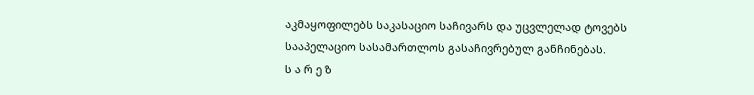აკმაყოფილებს საკასაციო საჩივარს და უცვლელად ტოვებს სააპელაციო სასამართლოს გასაჩივრებულ განჩინებას.
ს ა რ ე ზ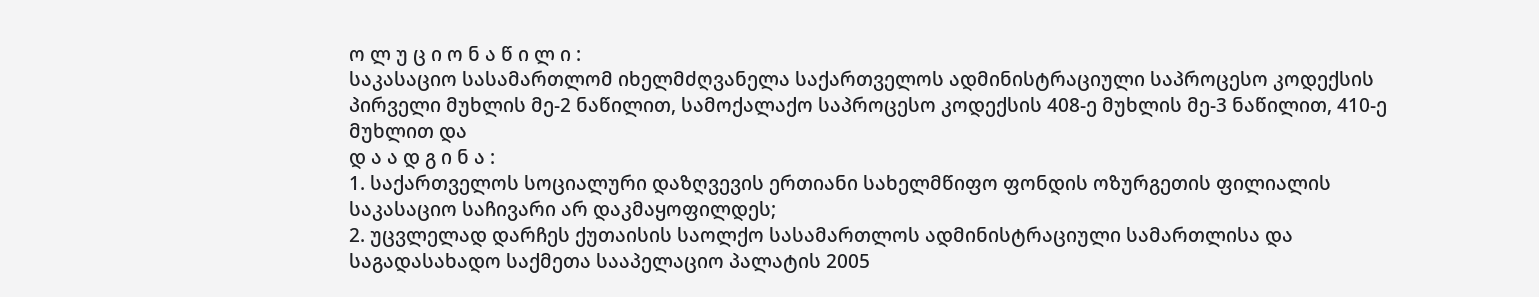ო ლ უ ც ი ო ნ ა წ ი ლ ი :
საკასაციო სასამართლომ იხელმძღვანელა საქართველოს ადმინისტრაციული საპროცესო კოდექსის პირველი მუხლის მე-2 ნაწილით, სამოქალაქო საპროცესო კოდექსის 408-ე მუხლის მე-3 ნაწილით, 410-ე მუხლით და
დ ა ა დ გ ი ნ ა :
1. საქართველოს სოციალური დაზღვევის ერთიანი სახელმწიფო ფონდის ოზურგეთის ფილიალის საკასაციო საჩივარი არ დაკმაყოფილდეს;
2. უცვლელად დარჩეს ქუთაისის საოლქო სასამართლოს ადმინისტრაციული სამართლისა და საგადასახადო საქმეთა სააპელაციო პალატის 2005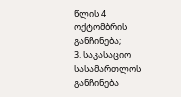წლის 4 ოქტომბრის განჩინება;
3. საკასაციო სასამართლოს განჩინება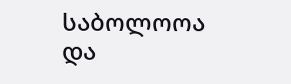საბოლოოა და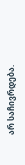არ საჩივრდება.